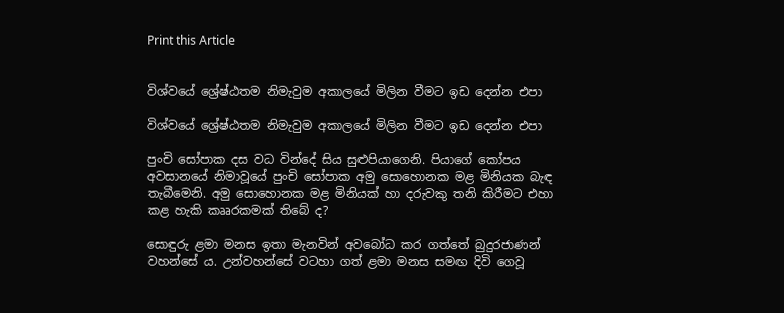Print this Article


විශ්වයේ ශ්‍රේෂ්ඨතම නිමැවුම අකාලයේ මිලින වීමට ඉඩ දෙන්න එපා

විශ්වයේ ශ්‍රේෂ්ඨතම නිමැවුම අකාලයේ මිලින වීමට ඉඩ දෙන්න එපා

පුංචි සෝපාක දස වධ වින්දේ සිය සුළුපියාගෙනි. පියාගේ කෝපය අවසානයේ නිමාවූයේ පුංචි සෝපාක අමු සොහොනක මළ මිනියක බැඳ තැබීමෙනි. අමු සොහොනක මළ මිනියක් හා දරුවකු තනි කිරීමට එහා කළ හැකි කෲරකමක් තිබේ ද?

සොඳුරු ළමා මනස ඉතා මැනවින් අවබෝධ කර ගත්තේ බුදුරජාණන් වහන්සේ ය. උන්වහන්සේ වටහා ගත් ළමා මනස සමඟ දිවි ගෙවූ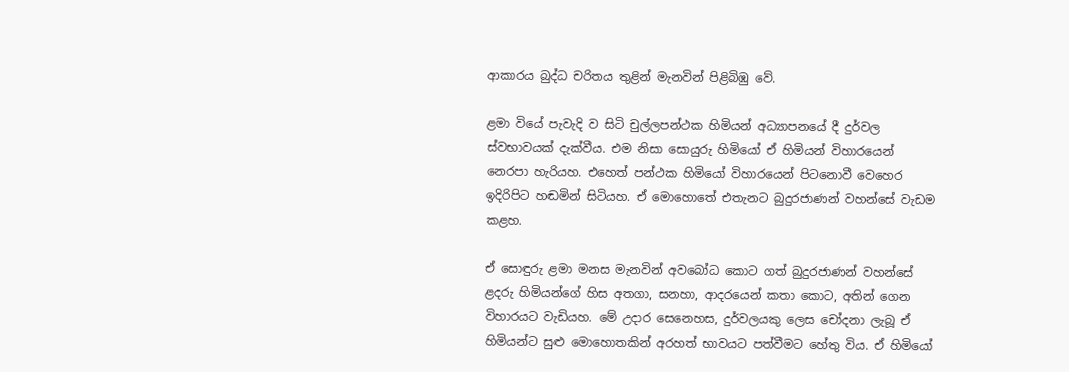ආකාරය බුද්ධ චරිතය තුළින් මැනවින් පිළිබිඹු වේ.

ළමා වියේ පැවැදි ව සිටි චුල්ලපන්ථක හිමියන් අධ්‍යාපනයේ දී දුර්වල ස්වභාවයක් දැක්වීය. එම නිසා සොයුරු හිමියෝ ඒ හිමියන් විහාරයෙන් නෙරපා හැරියහ. එහෙත් පන්ථක හිමියෝ විහාරයෙන් පිටනොවී වෙහෙර ඉදිරිපිට හඬමින් සිටියහ. ඒ මොහොතේ එතැනට බුදුරජාණන් වහන්සේ වැඩම කළහ.

ඒ සොඳුරු ළමා මනස මැනවින් අවබෝධ කොට ගත් බුදුරජාණන් වහන්සේ ළදරු හිමියන්ගේ හිස අතගා, සනහා, ආදරයෙන් කතා කොට, අතින් ගෙන විහාරයට වැඩියහ. මේ උදාර සෙනෙහස, දුර්වලයකු ලෙස චෝදනා ලැබූ ඒ හිමියන්ට සුළු මොහොතකින් අරහත් භාවයට පත්වීමට හේතු විය. ඒ හිමියෝ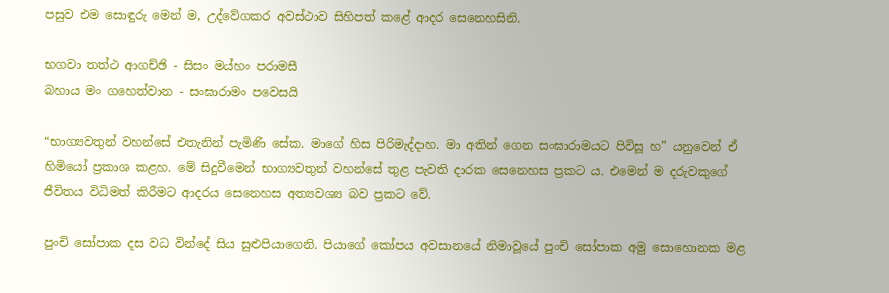පසුව එම සොඳුරු මෙන් ම, උද්වේගකර අවස්ථාව සිහිපත් කළේ ආදර සෙනෙහසිනි.

භගවා තත්ථ ආගච්ඡි - සිසං මය්හං පරාමසී
බහාය මං ගහෙත්වාන - සංඝාරාමං පවෙසයි

“භාග්‍යවතුන් වහන්සේ එතැනින් පැමිණි සේක. මාගේ හිස පිරිමැද්දාහ. මා අතින් ගෙන සංඝාරාමයට පිවිසූ හ” යනුවෙන් ඒ හිමියෝ ප්‍රකාශ කළහ. මේ සිදුවීමෙන් භාග්‍යවතුන් වහන්සේ තුළ පැවති දාරක සෙනෙහස ප්‍රකට ය. එමෙන් ම දරුවකුගේ ජීවිතය විධිමත් කිරීමට ආදරය සෙනෙහස අත්‍යවශ්‍ය බව ප්‍රකට වේ.

පුංචි සෝපාක දස වධ වින්දේ සිය සුළුපියාගෙනි. පියාගේ කෝපය අවසානයේ නිමාවූයේ පුංචි සෝපාක අමු සොහොනක මළ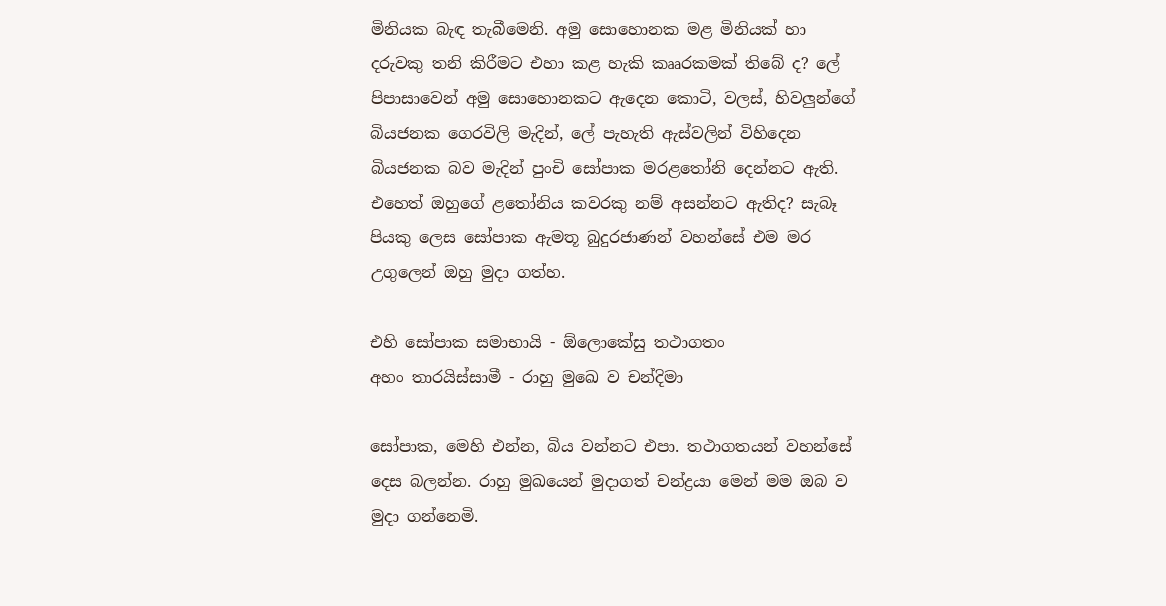මිනියක බැඳ තැබීමෙනි. අමු සොහොනක මළ මිනියක් හා දරුවකු තනි කිරීමට එහා කළ හැකි කෲරකමක් තිබේ ද? ලේ පිපාසාවෙන් අමු සොහොනකට ඇදෙන කොටි, වලස්, හිවලුන්ගේ බියජනක ගෙරවිලි මැදින්, ලේ පැහැති ඇස්වලින් විහිදෙන බියජනක බව මැදින් පුංචි සෝපාක මරළතෝනි දෙන්නට ඇති. එහෙත් ඔහුගේ ළතෝනිය කවරකු නම් අසන්නට ඇතිද? සැබෑ පියකු ලෙස සෝපාක ඇමතූ බුදුරජාණන් වහන්සේ එම මර උගුලෙන් ඔහු මුදා ගත්හ.

එහි සෝපාක සමාභායි - ඕලොකේසු තථාගතං
අහං තාරයිස්සාමී - රාහු මුඛෙ ව චන්දිමා

සෝපාක, මෙහි එන්න, බිය වන්නට එපා. තථාගතයන් වහන්සේ දෙස බලන්න. රාහු මුඛයෙන් මුදාගත් චන්ද්‍රයා මෙන් මම ඔබ ව මුදා ගන්නෙමි.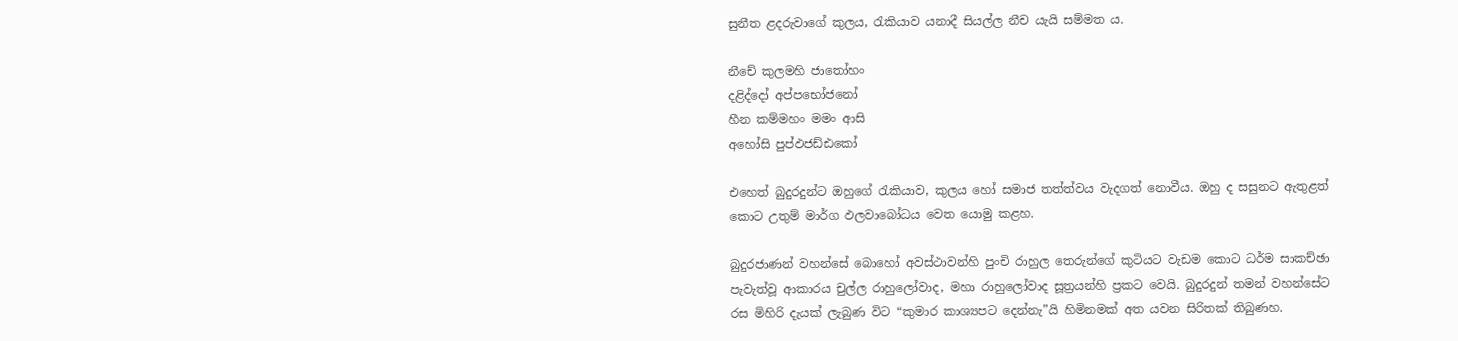සුනීත ළදරුවාගේ කුලය, රැකියාව යනාදී සියල්ල නීච යැයි සම්මත ය.

නීචේ කුලමහි ජාතෝහං
දළිද්දෝ අප්පභෝජනෝ
හීන කම්මහං මමං ආසි
අහෝසි පුප්ඵජඩ්ඪකෝ

එහෙත් බුදුරදුන්ට ඔහුගේ රැකියාව, කුලය හෝ සමාජ තත්ත්වය වැදගත් නොවීය. ඔහු ද සසුනට ඇතුළත් කොට උතුම් මාර්ග ඵලවාබෝධය වෙත යොමු කළහ.

බුදුරජාණන් වහන්සේ බොහෝ අවස්ථාවන්හි පුංචි රාහුල තෙරුන්ගේ කුටියට වැඩම කොට ධර්ම සාකච්ඡා පැවැත්වූ ආකාරය චුල්ල රාහුලෝවාද, මහා රාහුලෝවාද සූත්‍රයන්හි ප්‍රකට වෙයි. බුදුරදුන් තමන් වහන්සේට රස මිහිරි දැයක් ලැබුණ විට “කුමාර කාශ්‍යපට දෙන්නැ”යි හිමිනමක් අත යවන සිරිතක් තිබුණහ.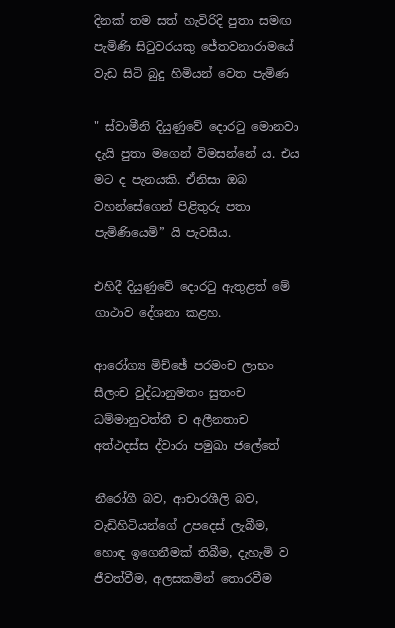දිනක් තම සත් හැවිරිදි පුතා සමඟ පැමිණි සිටුවරයකු ජේතවනාරාමයේ වැඩ සිටි බුදු හිමියන් වෙත පැමිණ

" ස්වාමීනි දියුණුවේ දොරටු මොනවා දැයි පුතා මගෙන් විමසන්නේ ය. එය මට ද පැනයකි. ඒනිසා ඔබ වහන්සේගෙන් පිළිතුරු පතා පැමිණියෙමි” යි පැවසීය.

එහිදී දියුණුවේ දොරටු ඇතුළත් මේ ගාථාව දේශනා කළහ.

ආරෝග්‍ය මිච්ඡේ පරමංච ලාභං
සීලංච වුද්ධානුමතං සුතංච
ධම්මානුවත්තී ච අලීනතාච
අත්ථදස්ස ද්වාරා පමුඛා ජලේතේ

නීරෝගී බව, ආචාරශීලි බව, වැඩිහිටියන්ගේ උපදෙස් ලැබීම, හොඳ ඉගෙනීමක් තිබීම, දැහැමි ව ජීවත්වීම, අලසකමින් තොරවීම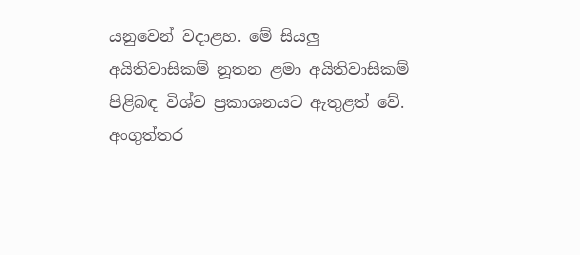යනුවෙන් වදාළහ. මේ සියලු අයිතිවාසිකම් නූතන ළමා අයිතිවාසිකම් පිළිබඳ විශ්ව ප්‍රකාශනයට ඇතුළත් වේ. අංගුත්තර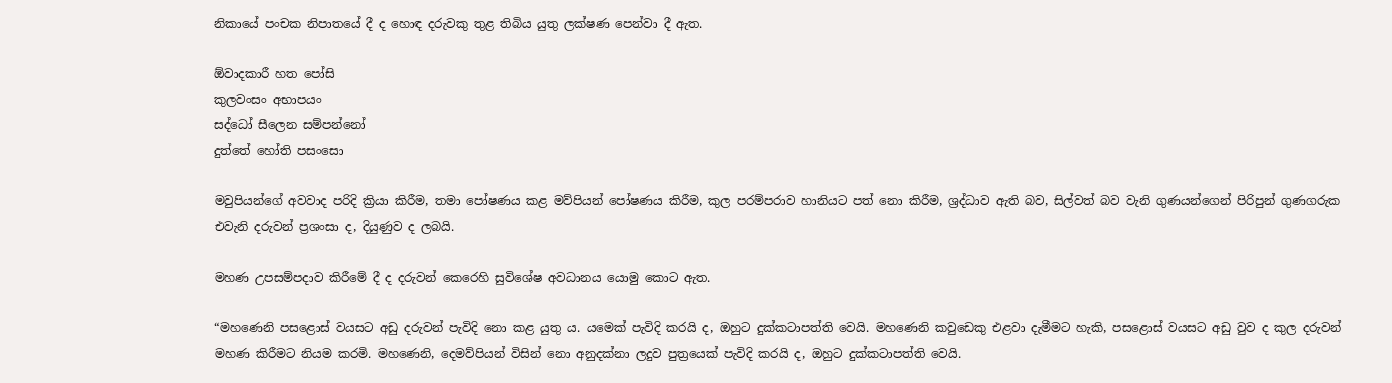නිකායේ පංචක නිපාතයේ දී ද හොඳ දරුවකු තුළ තිබිය යුතු ලක්ෂණ පෙන්වා දී ඇත.

ඕවාදකාරී හත පෝසි
කුලවංසං අභාපයං
සද්ධෝ සීලෙන සම්පන්නෝ
දුත්තේ හෝති පසංසො

මවුපියන්ගේ අවවාද පරිදි ක්‍රියා කිරීම, තමා පෝෂණය කළ මව්පියන් පෝෂණය කිරීම, කුල පරම්පරාව හානියට පත් නො කිරීම, ශ්‍රද්ධාව ඇති බව, සිල්වත් බව වැනි ගුණයන්ගෙන් පිරිපුන් ගුණගරුක එවැනි දරුවන් ප්‍රශංසා ද, දියුණුව ද ලබයි.

මහණ උපසම්පදාව කිරීමේ දී ද දරුවන් කෙරෙහි සුවිශේෂ අවධානය යොමු කොට ඇත.

“මහණෙනි පසළොස් වයසට අඩු දරුවන් පැවිදි නො කළ යුතු ය. යමෙක් පැවිදි කරයි ද, ඔහුට දුක්කටාපත්ති වෙයි. මහණෙනි කවුඩෙකු එළවා දැමීමට හැකි, පසළොස් වයසට අඩු වුව ද කුල දරුවන් මහණ කිරීමට නියම කරමි. මහණෙනි, දෙමව්පියන් විසින් නො අනුදක්නා ලදුව පුත්‍රයෙක් පැවිදි කරයි ද, ඔහුට දුක්කටාපත්ති වෙයි.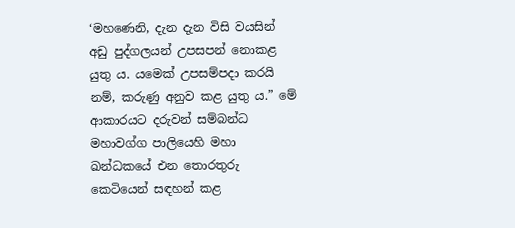‘මහණෙනි, දැන දැන විසි වයසින් අඩු පුද්ගලයන් උපසපන් නොකළ යුතු ය. යමෙක් උපසම්පදා කරයි නම්, කරුණු අනුව කළ යුතු ය.” මේ ආකාරයට දරුවන් සම්බන්ධ මහාවග්ග පාලියෙහි මහා ඛන්ධකයේ එන තොරතුරු කෙටියෙන් සඳහන් කළ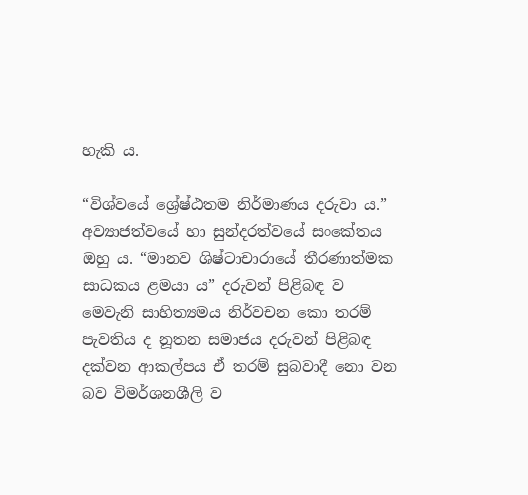හැකි ය.

“විශ්වයේ ශ්‍රේෂ්ඨතම නිර්මාණය දරුවා ය.” අව්‍යාජත්වයේ හා සුන්දරත්වයේ සංකේතය ඔහු ය. “මානව ශිෂ්ටාචාරායේ තීරණාත්මක සාධකය ළමයා ය” දරුවන් පිළිබඳ ව මෙවැනි සාහිත්‍යමය නිර්වචන කො තරම් පැවතිය ද නූතන සමාජය දරුවන් පිළිබඳ දක්වන ආකල්පය ඒ තරම් සුබවාදී නො වන බව විමර්ශනශීලි ව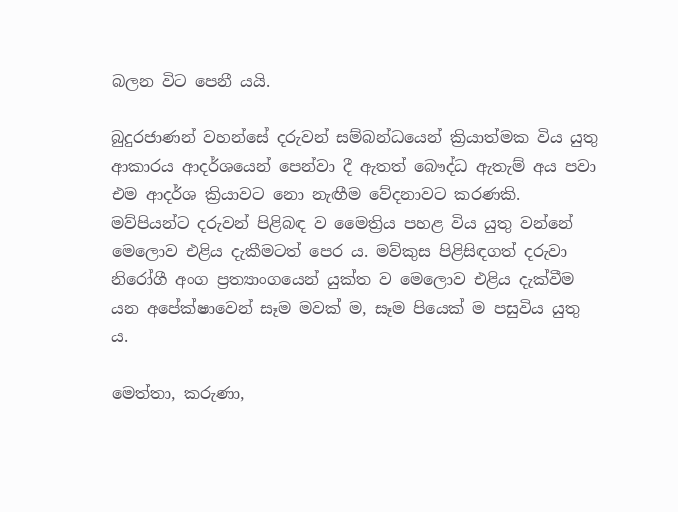බලන විට පෙනී යයි.

බුදුරජාණන් වහන්සේ දරුවන් සම්බන්ධයෙන් ක්‍රියාත්මක විය යුතු ආකාරය ආදර්ශයෙන් පෙන්වා දී ඇතත් බෞද්ධ ඇතැම් අය පවා එම ආදර්ශ ක්‍රියාවට නො නැඟීම වේදනාවට කරණකි. මව්පියන්ට දරුවන් පිළිබඳ ව මෛත්‍රිය පහළ විය යුතු වන්නේ මෙලොව එළිය දැකීමටත් පෙර ය. මව්කුස පිළිසිඳගත් දරුවා නිරෝගී අංග ප්‍රත්‍යාංගයෙන් යුක්ත ව මෙලොව එළිය දැක්වීම යන අපේක්ෂාවෙන් සෑම මවක් ම, සෑම පියෙක් ම පසුවිය යුතු ය.

මෙත්තා, කරුණා,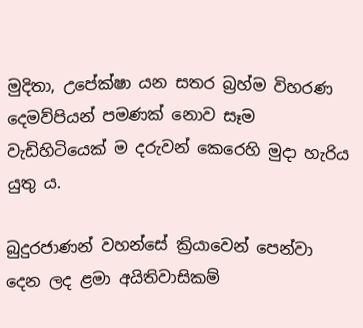මුදිතා, උපේක්ෂා යන සතර බ්‍රහ්ම විහරණ දෙමව්පියන් පමණක් නොව සෑම වැඩිහිටියෙක් ම දරුවන් කෙරෙහි මුදා හැරිය යුතු ය.

බුදුරජාණන් වහන්සේ ක්‍රියාවෙන් පෙන්වා දෙන ලද ළමා අයිතිවාසිකම්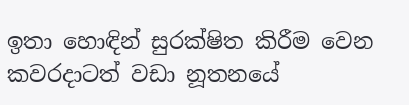ඉතා හොඳින් සුරක්ෂිත කිරීම වෙන කවරදාටත් වඩා නූතනයේ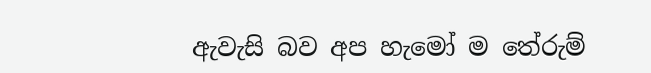ඇවැසි බව අප හැමෝ ම තේරුම්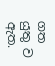ගත යුතු ව ඇත.